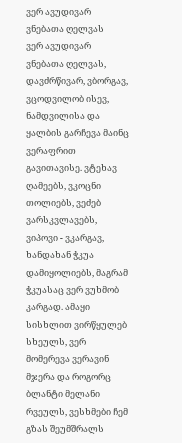ვერ ავუდივარ ვნებათა ღელვას
ვერ ავუდივარ ვნებათა ღელვას, დავძრწივარ, ვბორგავ, ვცოდვილობ ისევ, ნამდვილისა და ყალბის გარჩევა მაინც ვერაფრით გავითავისე. ვტეხავ ღამეებს, ვკოცნი თოლიებს, ვეძებ ვარსკვლავებს, ვიპოვი - ვკარგავ, ხანდახან ჭკუა დამიყოლიებს, მაგრამ ჭკუასაც ვერ ვუხმობ კარგად. ამაყი სისხლით ვირწყულებ სხეულს, ვერ მომერევა ვერავინ მჯერა და როგორც ბლანტი მელანი რვეულს, ვესხმები ჩემ გზას შეუმშრალს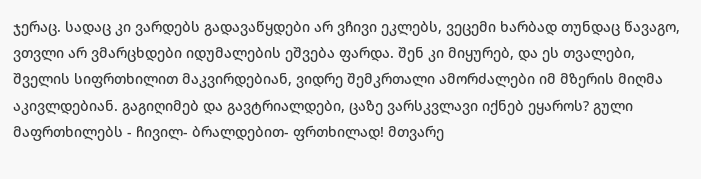ჯერაც. სადაც კი ვარდებს გადავაწყდები არ ვჩივი ეკლებს, ვეცემი ხარბად თუნდაც წავაგო, ვთვლი არ ვმარცხდები იდუმალების ეშვება ფარდა. შენ კი მიყურებ, და ეს თვალები, შველის სიფრთხილით მაკვირდებიან, ვიდრე შემკრთალი ამორძალები იმ მზერის მიღმა აკივლდებიან. გაგიღიმებ და გავტრიალდები, ცაზე ვარსკვლავი იქნებ ეყაროს? გული მაფრთხილებს - ჩივილ- ბრალდებით- ფრთხილად! მთვარე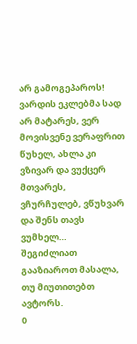არ გამოგეპაროს! ვარდის ეკლებმა სად არ მატარეს, ვერ მოვისვენე ვერაფრით წუხელ, ახლა კი ვზივარ და ვუქცერ მთვარეს, ვჩურჩულებ, ვწუხვარ და შენს თავს ვუმხელ…
შეგიძლიათ გააზიაროთ მასალა, თუ მიუთითებთ ავტორს.
0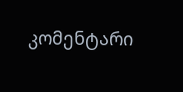კომენტარი